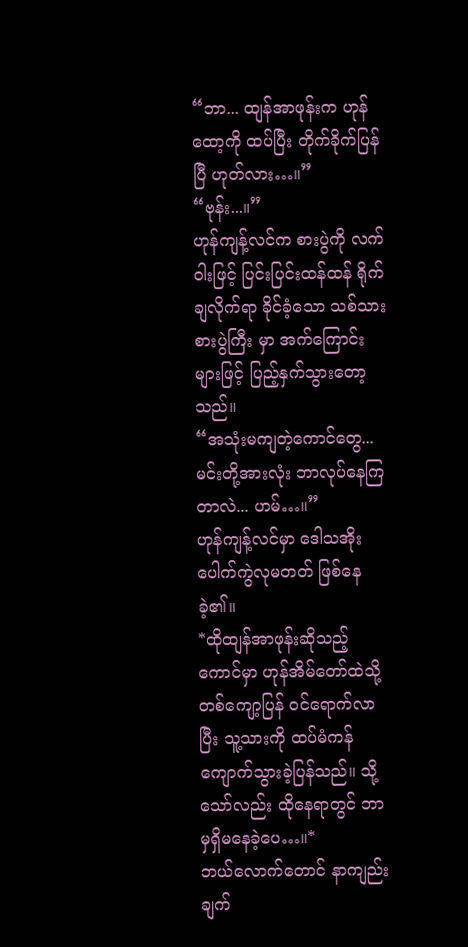“ဘာ... ထျန်အာဖုန်းက ဟုန်ထော့ကို ထပ်ပြီး တိုက်ခိုက်ပြန်ပြီ ဟုတ်လား…။”
“ဗုန်း...။”
ဟုန်ကျန့်လင်က စားပွဲကို လက်ဝါးဖြင့် ပြင်းပြင်းထန်ထန် ရိုက်ချလိုက်ရာ ခိုင်ခံ့သော သစ်သားစားပွဲကြီး မှာ အက်ကြောင်းများဖြင့် ပြည့်နှက်သွားတော့သည်။
“အသုံးမကျတဲ့ကောင်တွေ... မင်းတို့အားလုံး ဘာလုပ်နေကြတာလဲ... ဟမ်…။”
ဟုန်ကျန့်လင်မှာ ဒေါသအိုး ပေါက်ကွဲလုမတတ် ဖြစ်နေခဲ့၏။
*ထိုထျန်အာဖုန်းဆိုသည့်ကောင်မှာ ဟုန်အိမ်တော်ထဲသို့ တစ်ကျော့ပြန် ဝင်ရောက်လာပြီး သူ့သားကို ထပ်မံကန်ကျောက်သွားခဲ့ပြန်သည်။ သို့သော်လည်း ထိုနေရာတွင် ဘာမှရှိမနေခဲ့ပေ…။*
ဘယ်လောက်တောင် နာကျည်းချက်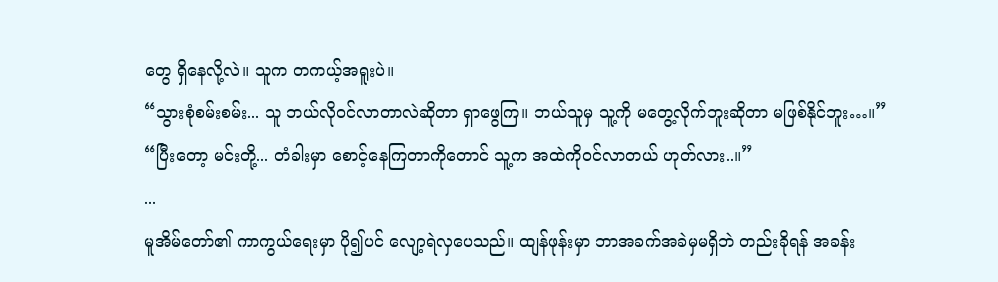တွေ ရှိနေလို့လဲ။ သူက တကယ့်အရူးပဲ။
“သွားစုံစမ်းစမ်း... သူ ဘယ်လိုဝင်လာတာလဲဆိုတာ ရှာဖွေကြ။ ဘယ်သူမှ သူ့ကို မတွေ့လိုက်ဘူးဆိုတာ မဖြစ်နိုင်ဘူး…။”
“ပြီးတော့ မင်းတို့... တံခါးမှာ စောင့်နေကြတာကိုတောင် သူ့က အထဲကိုဝင်လာတယ် ဟုတ်လား..။”
...
မူအိမ်တော်၏ ကာကွယ်ရေးမှာ ပို၍ပင် လျော့ရဲလှပေသည်။ ထျန်ဖုန်းမှာ ဘာအခက်အခဲမှမရှိဘဲ တည်းခိုရန် အခန်း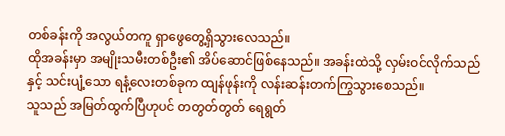တစ်ခန်းကို အလွယ်တကူ ရှာဖွေတွေ့ရှိသွားလေသည်။
ထိုအခန်းမှာ အမျိုးသမီးတစ်ဦး၏ အိပ်ဆောင်ဖြစ်နေသည်။ အခန်းထဲသို့ လှမ်းဝင်လိုက်သည်နှင့် သင်းပျံ့သော ရနံ့လေးတစ်ခုက ထျန်ဖုန်းကို လန်းဆန်းတက်ကြွသွားစေသည်။
သူသည် အမြတ်ထွက်ပြီဟုပင် တတွတ်တွတ် ရေရွတ်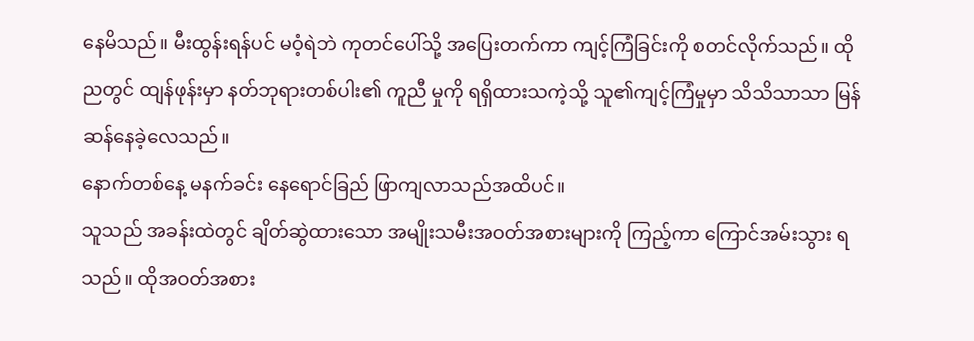နေမိသည်။ မီးထွန်းရန်ပင် မဝံ့ရဲဘဲ ကုတင်ပေါ်သို့ အပြေးတက်ကာ ကျင့်ကြံခြင်းကို စတင်လိုက်သည်။ ထိုညတွင် ထျန်ဖုန်းမှာ နတ်ဘုရားတစ်ပါး၏ ကူညီ မှုကို ရရှိထားသကဲ့သို့ သူ၏ကျင့်ကြံမှုမှာ သိသိသာသာ မြန်ဆန်နေခဲ့လေသည်။
နောက်တစ်နေ့ မနက်ခင်း နေရောင်ခြည် ဖြာကျလာသည်အထိပင်။
သူသည် အခန်းထဲတွင် ချိတ်ဆွဲထားသော အမျိုးသမီးအဝတ်အစားများကို ကြည့်ကာ ကြောင်အမ်းသွား ရသည်။ ထိုအဝတ်အစား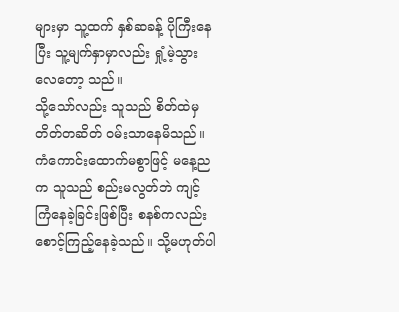များမှာ သူ့ထက် နှစ်ဆခန့် ပိုကြီးနေပြီး သူ့မျက်နှာမှာလည်း ရှုံ့မဲ့သွားလေတော့ သည်။
သို့သော်လည်း သူသည် စိတ်ထဲမှ တိတ်တဆိတ် ဝမ်းသာနေမိသည်။ ကံကောင်းထောက်မစွာဖြင့် မနေ့ညက သူသည် စည်းမလွတ်ဘဲ ကျင့်ကြံနေခဲ့ခြင်းဖြစ်ပြီး စနစ်ကလည်း စောင့်ကြည့်နေခဲ့သည်။ သို့မဟုတ်ပါ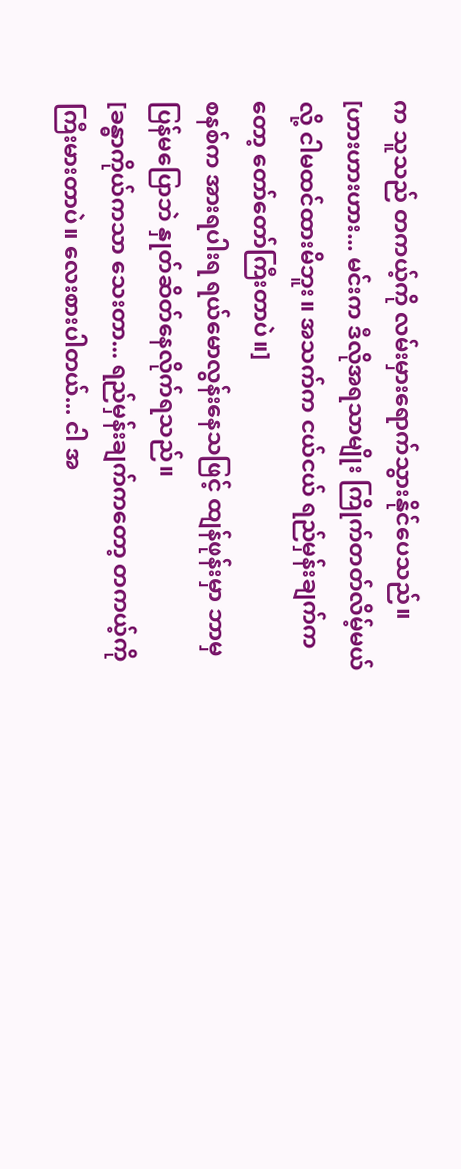က သူသည် တကယ့်ကို လမ်းမှားရောက်သွားနိုင်ပေသည်။
[ဟားဟားဟား... မင်းက ဒီလိုအရသာမျိုး ကြိုက်တတ်လိမ့်မယ်လို့ ငါမထင်ထားမိဘူး။ အသက်က ငယ်ငယ် ရည်မှန်းချက်ကတော့ တော်တော်ကြီးတာပဲ။]
စနစ်က အားရပါးရ ရယ်မောလွန်းနေသဖြင့် ထျန်ဖုန်းမှာ ဘာမှပြန်မပြောဘဲ နှုတ်ဆိတ်နေလိုက်ရသည်။
[ခန္ဓာကိုယ်ကသာ သေးတာ... ရည်မှန်းချက်ကတော့ တကယ့်ကို ကြီးမားတာပဲ။ လေးစားပါတယ်... ငါ အ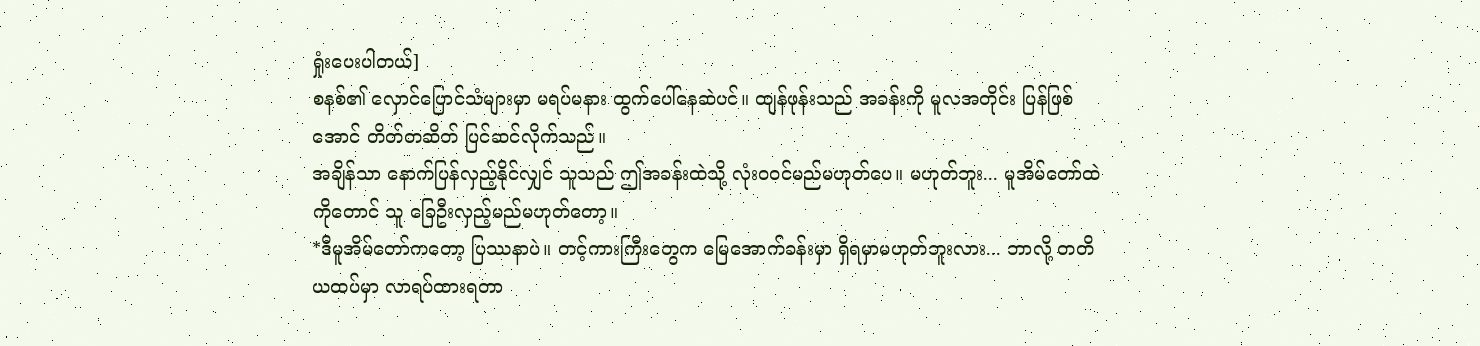ရှုံးပေးပါတယ်]
စနစ်၏ လှောင်ပြောင်သံများမှာ မရပ်မနား ထွက်ပေါ်နေဆဲပင်။ ထျန်ဖုန်းသည် အခန်းကို မူလအတိုင်း ပြန်ဖြစ်အောင် တိတ်တဆိတ် ပြင်ဆင်လိုက်သည်။
အချိန်သာ နောက်ပြန်လှည့်နိုင်လျှင် သူသည် ဤအခန်းထဲသို့ လုံးဝဝင်မည်မဟုတ်ပေ။ မဟုတ်ဘူး... မူအိမ်တော်ထဲကိုတောင် သူ ခြေဦးလှည့်မည်မဟုတ်တော့။
*ဒီမူအိမ်တော်ကတော့ ပြဿနာပဲ။ တင့်ကားကြီးတွေက မြေအောက်ခန်းမှာ ရှိရမှာမဟုတ်ဘူးလား... ဘာလို့ တတိယထပ်မှာ လာရပ်ထားရတာ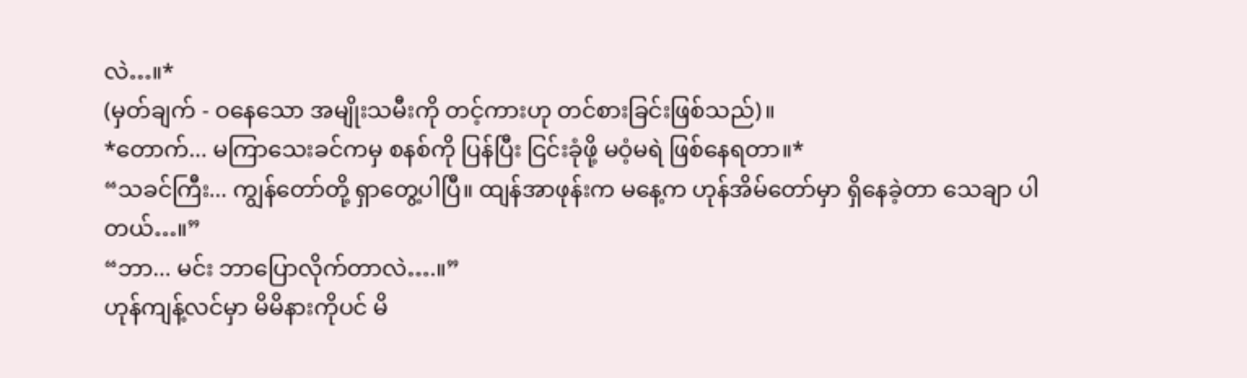လဲ…။*
(မှတ်ချက် - ဝနေသော အမျိုးသမီးကို တင့်ကားဟု တင်စားခြင်းဖြစ်သည်)။
*တောက်... မကြာသေးခင်ကမှ စနစ်ကို ပြန်ပြီး ငြင်းခုံဖို့ မဝံ့မရဲ ဖြစ်နေရတာ။*
“သခင်ကြီး... ကျွန်တော်တို့ ရှာတွေ့ပါပြီ။ ထျန်အာဖုန်းက မနေ့က ဟုန်အိမ်တော်မှာ ရှိနေခဲ့တာ သေချာ ပါတယ်…။”
“ဘာ... မင်း ဘာပြောလိုက်တာလဲ….။”
ဟုန်ကျန့်လင်မှာ မိမိနားကိုပင် မိ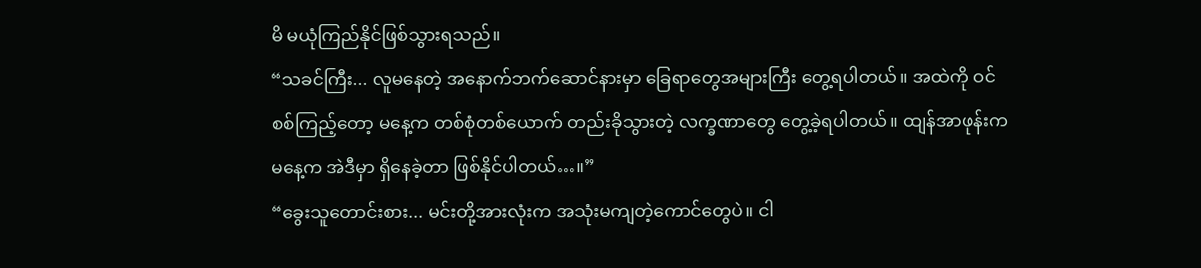မိ မယုံကြည်နိုင်ဖြစ်သွားရသည်။
“သခင်ကြီး... လူမနေတဲ့ အနောက်ဘက်ဆောင်နားမှာ ခြေရာတွေအများကြီး တွေ့ရပါတယ်။ အထဲကို ဝင်စစ်ကြည့်တော့ မနေ့က တစ်စုံတစ်ယောက် တည်းခိုသွားတဲ့ လက္ခဏာတွေ တွေ့ခဲ့ရပါတယ်။ ထျန်အာဖုန်းက မနေ့က အဲဒီမှာ ရှိနေခဲ့တာ ဖြစ်နိုင်ပါတယ်…။”
“ခွေးသူတောင်းစား... မင်းတို့အားလုံးက အသုံးမကျတဲ့ကောင်တွေပဲ။ ငါ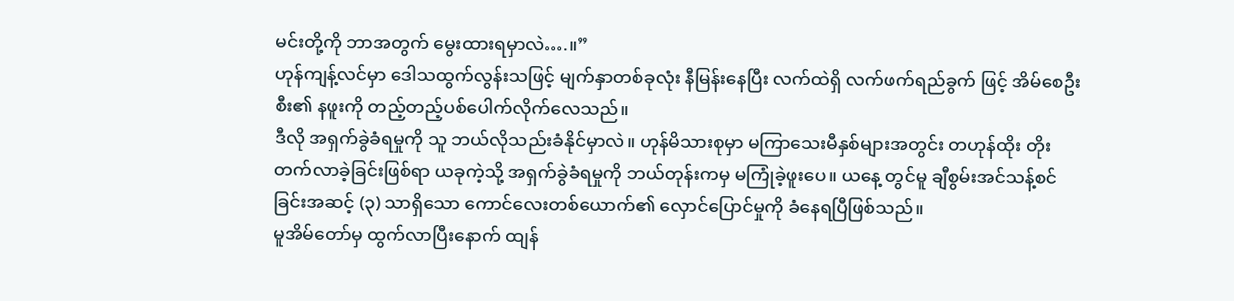မင်းတို့ကို ဘာအတွက် မွေးထားရမှာလဲ….။”
ဟုန်ကျန့်လင်မှာ ဒေါသထွက်လွန်းသဖြင့် မျက်နှာတစ်ခုလုံး နီမြန်းနေပြီး လက်ထဲရှိ လက်ဖက်ရည်ခွက် ဖြင့် အိမ်စေဦးစီး၏ နဖူးကို တည့်တည့်ပစ်ပေါက်လိုက်လေသည်။
ဒီလို အရှက်ခွဲခံရမှုကို သူ ဘယ်လိုသည်းခံနိုင်မှာလဲ။ ဟုန်မိသားစုမှာ မကြာသေးမီနှစ်များအတွင်း တဟုန်ထိုး တိုးတက်လာခဲ့ခြင်းဖြစ်ရာ ယခုကဲ့သို့ အရှက်ခွဲခံရမှုကို ဘယ်တုန်းကမှ မကြုံခဲ့ဖူးပေ။ ယနေ့ တွင်မူ ချီစွမ်းအင်သန့်စင်ခြင်းအဆင့် (၃) သာရှိသော ကောင်လေးတစ်ယောက်၏ လှောင်ပြောင်မှုကို ခံနေရပြီဖြစ်သည်။
မူအိမ်တော်မှ ထွက်လာပြီးနောက် ထျန်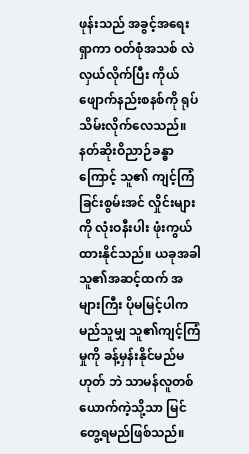ဖုန်းသည် အခွင့်အရေးရှာကာ ဝတ်စုံအသစ် လဲလှယ်လိုက်ပြီး ကိုယ်ဖျောက်နည်းစနစ်ကို ရုပ်သိမ်းလိုက်လေသည်။
နတ်ဆိုးဝိညာဉ်ခန္ဓာ ကြောင့် သူ၏ ကျင့်ကြံခြင်းစွမ်းအင် လှိုင်းများကို လုံးဝနီးပါး ဖုံးကွယ်ထားနိုင်သည်။ ယခုအခါ သူ၏အဆင့်ထက် အများကြီး ပိုမမြင့်ပါက မည်သူမျှ သူ၏ကျင့်ကြံမှုကို ခန့်မှန်းနိုင်မည်မဟုတ် ဘဲ သာမန်လူတစ်ယောက်ကဲ့သို့သာ မြင်တွေ့ရမည်ဖြစ်သည်။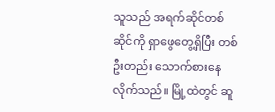သူသည် အရက်ဆိုင်တစ်ဆိုင်ကို ရှာဖွေတွေ့ရှိပြီး တစ်ဦးတည်း သောက်စားနေလိုက်သည်။ မြို့ထဲတွင် ဆူ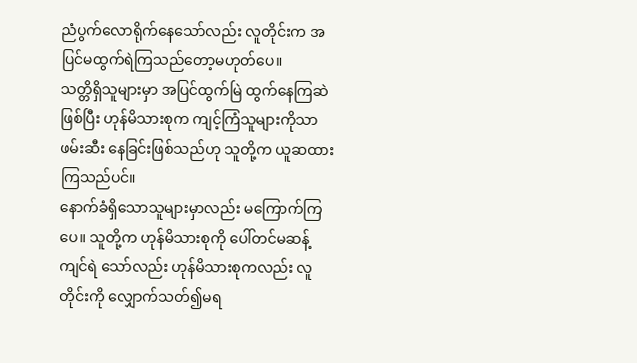ညံပွက်လောရိုက်နေသော်လည်း လူတိုင်းက အပြင်မထွက်ရဲကြသည်တော့မဟုတ်ပေ။
သတ္တိရှိသူများမှာ အပြင်ထွက်မြဲ ထွက်နေကြဆဲဖြစ်ပြီး ဟုန်မိသားစုက ကျင့်ကြံသူများကိုသာ ဖမ်းဆီး နေခြင်းဖြစ်သည်ဟု သူတို့က ယူဆထားကြသည်ပင်။
နောက်ခံရှိသောသူများမှာလည်း မကြောက်ကြပေ။ သူတို့က ဟုန်မိသားစုကို ပေါ်တင်မဆန့်ကျင်ရဲ သော်လည်း ဟုန်မိသားစုကလည်း လူတိုင်းကို လျှောက်သတ်၍မရ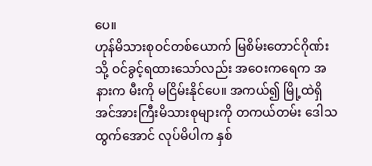ပေ။
ဟုန်မိသားစုဝင်တစ်ယောက် မြစိမ်းတောင်ဂိုဏ်း သို့ ဝင်ခွင့်ရထားသော်လည်း အဝေးကရေက အနားက မီးကို မငြိမ်းနိုင်ပေ။ အကယ်၍ မြို့ထဲရှိ အင်အားကြီးမိသားစုများကို တကယ်တမ်း ဒေါသထွက်အောင် လုပ်မိပါက နှစ်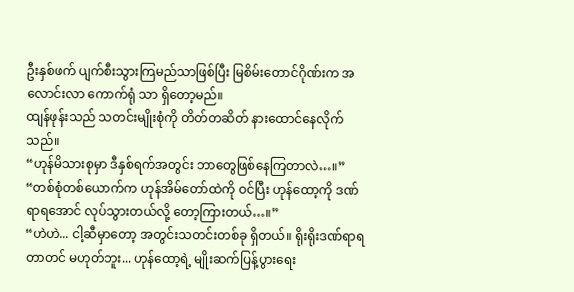ဦးနှစ်ဖက် ပျက်စီးသွားကြမည်သာဖြစ်ပြီး မြစိမ်းတောင်ဂိုဏ်းက အလောင်းလာ ကောက်ရုံ သာ ရှိတော့မည်။
ထျန်ဖုန်းသည် သတင်းမျိုးစုံကို တိတ်တဆိတ် နားထောင်နေလိုက်သည်။
“ဟုန်မိသားစုမှာ ဒီနှစ်ရက်အတွင်း ဘာတွေဖြစ်နေကြတာလဲ…။”
“တစ်စုံတစ်ယောက်က ဟုန်အိမ်တော်ထဲကို ဝင်ပြီး ဟုန်ထော့ကို ဒဏ်ရာရအောင် လုပ်သွားတယ်လို့ တော့ကြားတယ်…။”
“ဟဲဟဲ... ငါ့ဆီမှာတော့ အတွင်းသတင်းတစ်ခု ရှိတယ်။ ရိုးရိုးဒဏ်ရာရတာတင် မဟုတ်ဘူး... ဟုန်ထော့ရဲ့ မျိုးဆက်ပြန့်ပွားရေး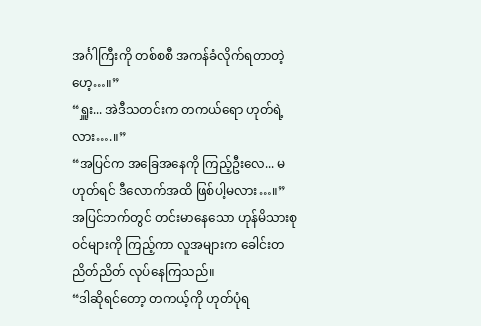အင်္ဂါကြီးကို တစ်စစီ အကန်ခံလိုက်ရတာတဲ့ဟေ့…။”
“ရှူး... အဲဒီသတင်းက တကယ်ရော ဟုတ်ရဲ့လား….။”
“အပြင်က အခြေအနေကို ကြည့်ဦးလေ... မဟုတ်ရင် ဒီလောက်အထိ ဖြစ်ပါ့မလား…။”
အပြင်ဘက်တွင် တင်းမာနေသော ဟုန်မိသားစုဝင်များကို ကြည့်ကာ လူအများက ခေါင်းတညိတ်ညိတ် လုပ်နေကြသည်။
“ဒါဆိုရင်တော့ တကယ့်ကို ဟုတ်ပုံရ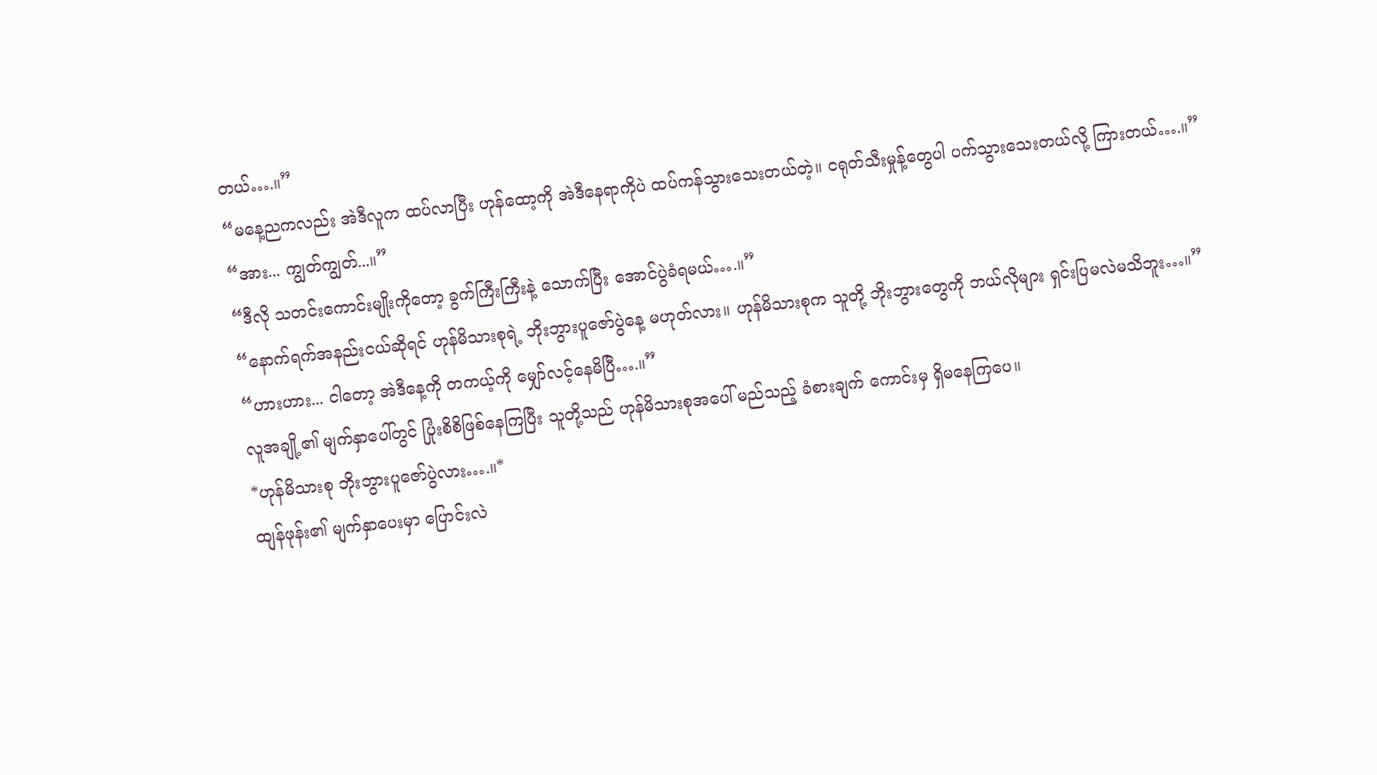တယ်….။”
“မနေ့ညကလည်း အဲဒီလူက ထပ်လာပြီး ဟုန်ထော့ကို အဲဒီနေရာကိုပဲ ထပ်ကန်သွားသေးတယ်တဲ့။ ငရုတ်သီးမှုန့်တွေပါ ပက်သွားသေးတယ်လို့ ကြားတယ်….။”
“အား... ကျွတ်ကျွတ်...။”
“ဒီလို သတင်းကောင်းမျိုးကိုတော့ ခွက်ကြီးကြီးနဲ့ သောက်ပြီး အောင်ပွဲခံရမယ်….။”
“နောက်ရက်အနည်းငယ်ဆိုရင် ဟုန်မိသားစုရဲ့ ဘိုးဘွားပူဇော်ပွဲနေ့ မဟုတ်လား။ ဟုန်မိသားစုက သူတို့ ဘိုးဘွားတွေကို ဘယ်လိုများ ရှင်းပြမလဲမသိဘူး…။”
“ဟားဟား... ငါတော့ အဲဒီနေ့ကို တကယ့်ကို မျှော်လင့်နေမိပြီ….။”
လူအချို့၏ မျက်နှာပေါ်တွင် ပြုံးစိစိဖြစ်နေကြပြီး သူတို့သည် ဟုန်မိသားစုအပေါ် မည်သည့် ခံစားချက် ကောင်းမှ ရှိမနေကြပေ။
*ဟုန်မိသားစု ဘိုးဘွားပူဇော်ပွဲလား….။*
ထျန်ဖုန်း၏ မျက်နှာပေးမှာ ပြောင်းလဲ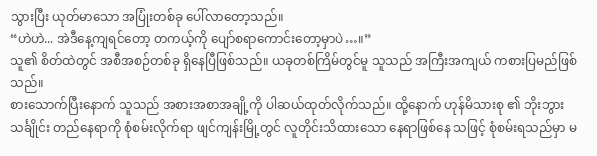သွားပြီး ယုတ်မာသော အပြုံးတစ်ခု ပေါ်လာတော့သည်။
“ဟဲဟဲ... အဲဒီနေ့ကျရင်တော့ တကယ့်ကို ပျော်စရာကောင်းတော့မှာပဲ…။”
သူ၏ စိတ်ထဲတွင် အစီအစဉ်တစ်ခု ရှိနေပြီဖြစ်သည်။ ယခုတစ်ကြိမ်တွင်မူ သူသည် အကြီးအကျယ် ကစားပြမည်ဖြစ်သည်။
စားသောက်ပြီးနောက် သူသည် အစားအစာအချို့ကို ပါဆယ်ထုတ်လိုက်သည်။ ထို့နောက် ဟုန်မိသားစု ၏ ဘိုးဘွားသင်္ချိုင်း တည်နေရာကို စုံစမ်းလိုက်ရာ ဖျင်ကျန်းမြို့တွင် လူတိုင်းသိထားသော နေရာဖြစ်နေ သဖြင့် စုံစမ်းရသည်မှာ မ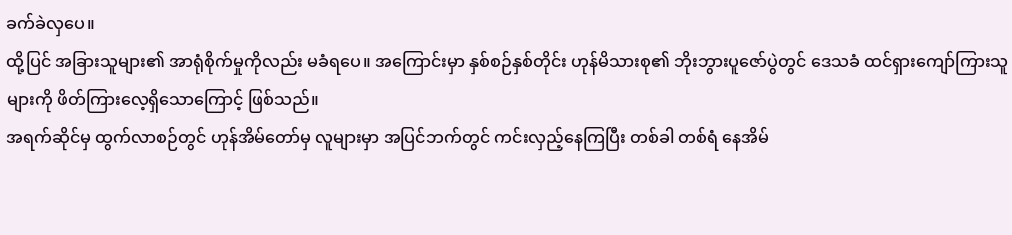ခက်ခဲလှပေ။
ထို့ပြင် အခြားသူများ၏ အာရုံစိုက်မှုကိုလည်း မခံရပေ။ အကြောင်းမှာ နှစ်စဉ်နှစ်တိုင်း ဟုန်မိသားစု၏ ဘိုးဘွားပူဇော်ပွဲတွင် ဒေသခံ ထင်ရှားကျော်ကြားသူများကို ဖိတ်ကြားလေ့ရှိသောကြောင့် ဖြစ်သည်။
အရက်ဆိုင်မှ ထွက်လာစဉ်တွင် ဟုန်အိမ်တော်မှ လူများမှာ အပြင်ဘက်တွင် ကင်းလှည့်နေကြပြီး တစ်ခါ တစ်ရံ နေအိမ်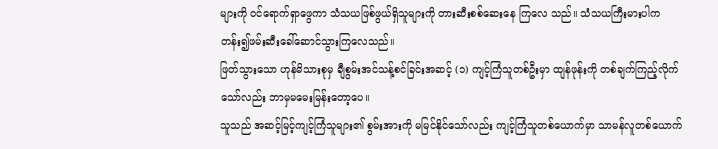များကို ဝင်ရောက်ရှာဖွေကာ သံသယဖြစ်ဖွယ်ရှိသူများကို တားဆီးစစ်ဆေးနေ ကြလေ သည်။ သံသယကြီးမားပါက တန်း၍ဖမ်းဆီးခေါ်ဆောင်သွားကြလေသည်။
ဖြတ်သွားသော ဟုန်မိသားစုမှ ချီစွမ်းအင်သန့်စင်ခြင်းအဆင့် (၁) ကျင့်ကြံသူတစ်ဦးမှာ ထျန်ဖုန်းကို တစ်ချက်ကြည့်လိုက်သော်လည်း ဘာမှမမေးမြန်းတော့ပေ။
သူသည် အဆင့်မြင့်ကျင့်ကြံသူများ၏ စွမ်းအားကို မမြင်နိုင်သော်လည်း ကျင့်ကြံသူတစ်ယောက်မှာ သာမန်လူတစ်ယောက်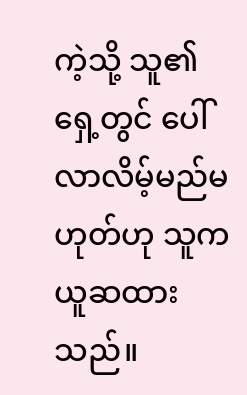ကဲ့သို့ သူ၏ရှေ့တွင် ပေါ်လာလိမ့်မည်မဟုတ်ဟု သူက ယူဆထားသည်။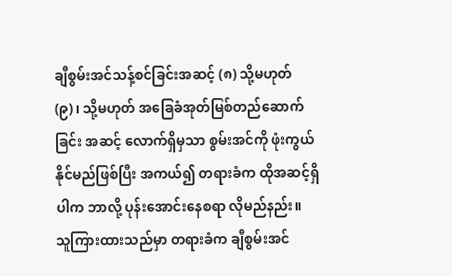ချီစွမ်းအင်သန့်စင်ခြင်းအဆင့် (၈) သို့မဟုတ် (၉)၊ သို့မဟုတ် အခြေခံအုတ်မြစ်တည်ဆောက်ခြင်း အဆင့် လောက်ရှိမှသာ စွမ်းအင်ကို ဖုံးကွယ်နိုင်မည်ဖြစ်ပြီး အကယ်၍ တရားခံက ထိုအဆင့်ရှိပါက ဘာလို့ ပုန်းအောင်းနေစရာ လိုမည်နည်း။
သူကြားထားသည်မှာ တရားခံက ချီစွမ်းအင်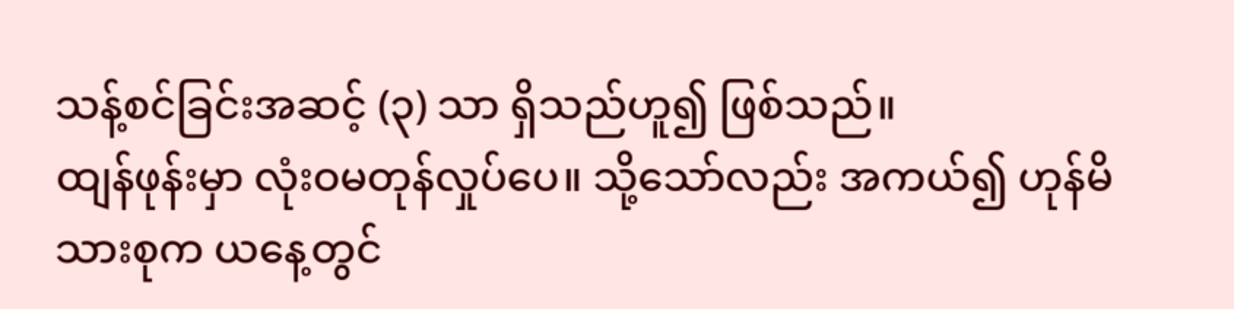သန့်စင်ခြင်းအဆင့် (၃) သာ ရှိသည်ဟူ၍ ဖြစ်သည်။
ထျန်ဖုန်းမှာ လုံးဝမတုန်လှုပ်ပေ။ သို့သော်လည်း အကယ်၍ ဟုန်မိသားစုက ယနေ့တွင်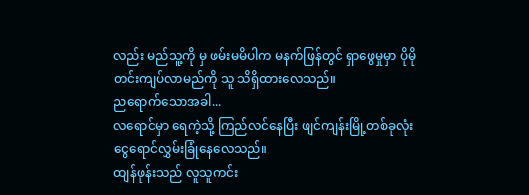လည်း မည်သူ့ကို မှ ဖမ်းမမိပါက မနက်ဖြန်တွင် ရှာဖွေမှုမှာ ပိုမိုတင်းကျပ်လာမည်ကို သူ သိရှိထားလေသည်။
ညရောက်သောအခါ...
လရောင်မှာ ရေကဲ့သို့ ကြည်လင်နေပြီး ဖျင်ကျန်းမြို့တစ်ခုလုံး ငွေရောင်လွှမ်းခြုံနေလေသည်။
ထျန်ဖုန်းသည် လူသူကင်း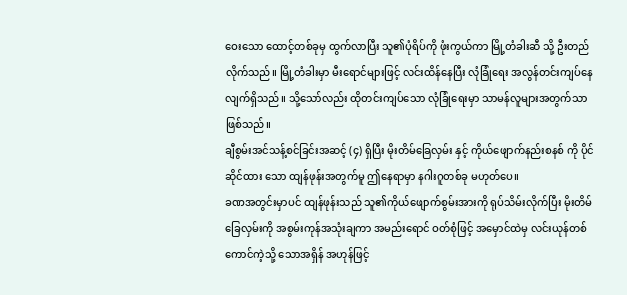ဝေးသော ထောင့်တစ်ခုမှ ထွက်လာပြီး သူ၏ပုံရိပ်ကို ဖုံးကွယ်ကာ မြို့တံခါးဆီ သို့ ဦးတည်လိုက်သည်။ မြို့တံခါးမှာ မီးရောင်များဖြင့် လင်းထိန်နေပြီး လုံခြုံရေး အလွန်တင်းကျပ်နေ လျက်ရှိသည်။ သို့သော်လည်း ထိုတင်းကျပ်သော လုံခြုံရေးမှာ သာမန်လူများအတွက်သာ ဖြစ်သည်။
ချီစွမ်းအင်သန့်စင်ခြင်းအဆင့် (၄) ရှိပြီး မိုးတိမ်ခြေလှမ်း နှင့် ကိုယ်ဖျောက်နည်းစနစ် ကို ပိုင်ဆိုင်ထား သော ထျန်ဖုန်းအတွက်မူ ဤနေရာမှာ နဂါးဂူတစ်ခု မဟုတ်ပေ။
ခဏအတွင်းမှာပင် ထျန်ဖုန်းသည် သူ၏ကိုယ်ဖျောက်စွမ်းအားကို ရုပ်သိမ်းလိုက်ပြီး မိုးတိမ်ခြေလှမ်းကို အစွမ်းကုန်အသုံးချကာ အမည်းရောင် ဝတ်စုံဖြင့် အမှောင်ထဲမှ လင်းယုန်တစ်ကောင်ကဲ့သို့ သောအရှိန် အဟုန်ဖြင့်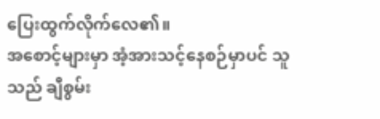ပြေးထွက်လိုက်လေ၏။
အစောင့်များမှာ အံ့အားသင့်နေစဉ်မှာပင် သူသည် ချီစွမ်း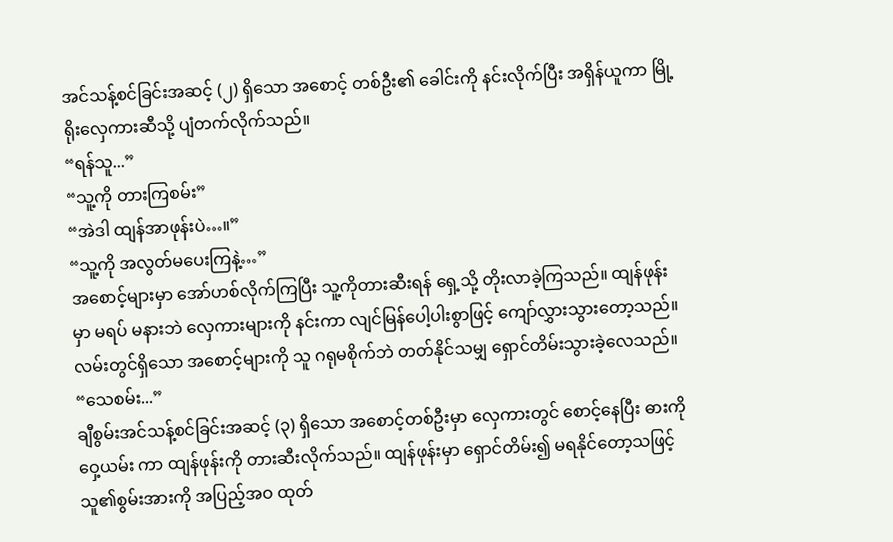အင်သန့်စင်ခြင်းအဆင့် (၂) ရှိသော အစောင့် တစ်ဦး၏ ခေါင်းကို နင်းလိုက်ပြီး အရှိန်ယူကာ မြို့ရိုးလှေကားဆီသို့ ပျံတက်လိုက်သည်။
“ရန်သူ...”
“သူ့ကို တားကြစမ်း”
“အဲဒါ ထျန်အာဖုန်းပဲ…။”
“သူ့ကို အလွတ်မပေးကြနဲ့…”
အစောင့်များမှာ အော်ဟစ်လိုက်ကြပြီး သူ့ကိုတားဆီးရန် ရှေ့သို့ တိုးလာခဲ့ကြသည်။ ထျန်ဖုန်းမှာ မရပ် မနားဘဲ လှေကားများကို နင်းကာ လျင်မြန်ပေါ့ပါးစွာဖြင့် ကျော်လွှားသွားတော့သည်။ လမ်းတွင်ရှိသော အစောင့်များကို သူ ဂရုမစိုက်ဘဲ တတ်နိုင်သမျှ ရှောင်တိမ်းသွားခဲ့လေသည်။
“သေစမ်း...”
ချီစွမ်းအင်သန့်စင်ခြင်းအဆင့် (၃) ရှိသော အစောင့်တစ်ဦးမှာ လှေကားတွင် စောင့်နေပြီး ဓားကိုဝှေ့ယမ်း ကာ ထျန်ဖုန်းကို တားဆီးလိုက်သည်။ ထျန်ဖုန်းမှာ ရှောင်တိမ်း၍ မရနိုင်တော့သဖြင့် သူ၏စွမ်းအားကို အပြည့်အဝ ထုတ်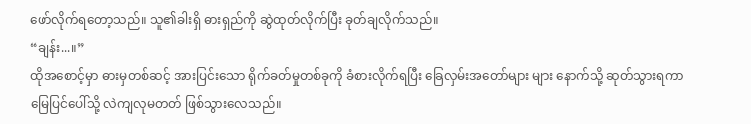ဖော်လိုက်ရတော့သည်။ သူ၏ခါးရှိ ဓားရှည်ကို ဆွဲထုတ်လိုက်ပြီး ခုတ်ချလိုက်သည်။
“ချန်း...။”
ထိုအစောင့်မှာ ဓားမှတစ်ဆင့် အားပြင်းသော ရိုက်ခတ်မှုတစ်ခုကို ခံစားလိုက်ရပြီး ခြေလှမ်းအတော်များ များ နောက်သို့ ဆုတ်သွားရကာ မြေပြင်ပေါ်သို့ လဲကျလုမတတ် ဖြစ်သွားလေသည်။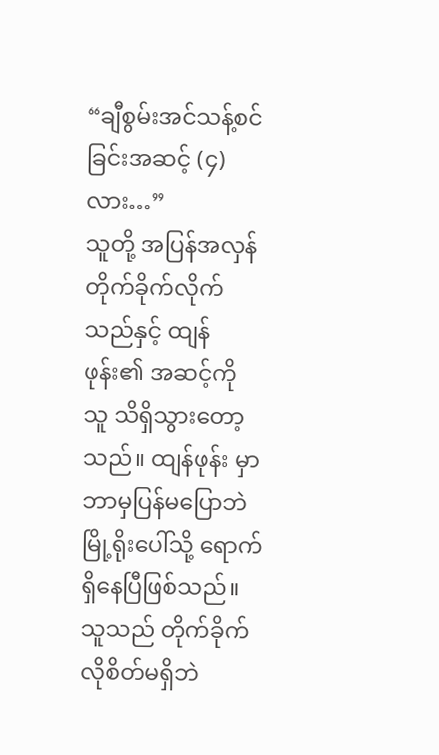“ချီစွမ်းအင်သန့်စင်ခြင်းအဆင့် (၄) လား…”
သူတို့ အပြန်အလှန် တိုက်ခိုက်လိုက်သည်နှင့် ထျန်ဖုန်း၏ အဆင့်ကို သူ သိရှိသွားတော့သည်။ ထျန်ဖုန်း မှာ ဘာမှပြန်မပြောဘဲ မြို့ရိုးပေါ်သို့ ရောက်ရှိနေပြီဖြစ်သည်။ သူသည် တိုက်ခိုက်လိုစိတ်မရှိဘဲ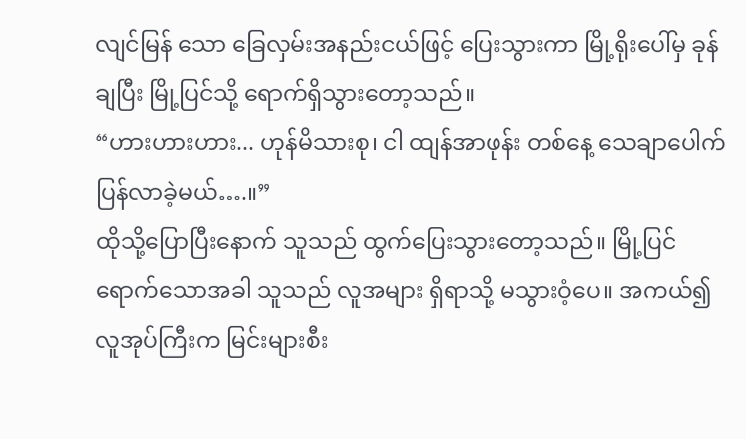လျင်မြန် သော ခြေလှမ်းအနည်းငယ်ဖြင့် ပြေးသွားကာ မြို့ရိုးပေါ်မှ ခုန်ချပြီး မြို့ပြင်သို့ ရောက်ရှိသွားတော့သည်။
“ဟားဟားဟား... ဟုန်မိသားစု၊ ငါ ထျန်အာဖုန်း တစ်နေ့ သေချာပေါက် ပြန်လာခဲ့မယ်….။”
ထိုသို့ပြောပြီးနောက် သူသည် ထွက်ပြေးသွားတော့သည်။ မြို့ပြင်ရောက်သောအခါ သူသည် လူအများ ရှိရာသို့ မသွားဝံ့ပေ။ အကယ်၍ လူအုပ်ကြီးက မြင်းများစီး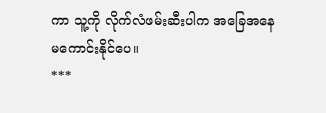ကာ သူ့ကို လိုက်လံဖမ်းဆီးပါက အခြေအနေ မကောင်းနိုင်ပေ။
***